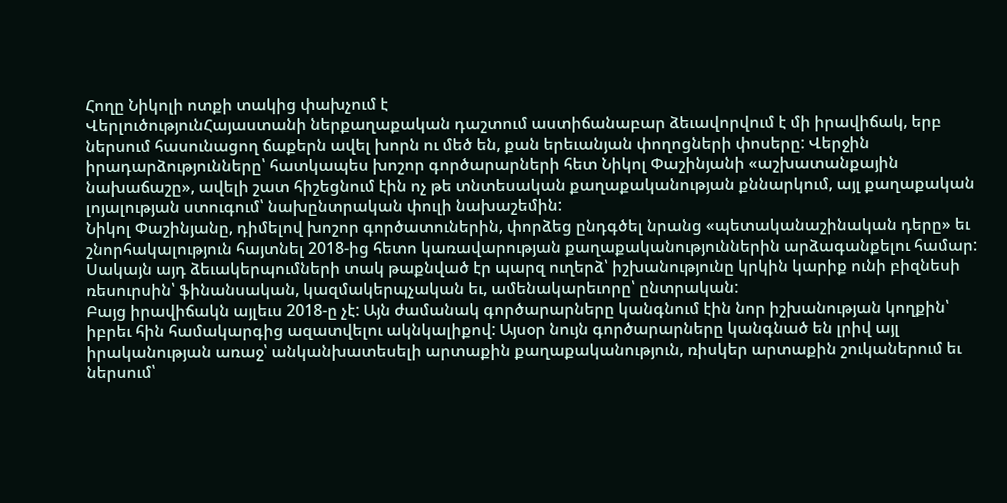Հողը Նիկոլի ոտքի տակից փախչում է
ՎերլուծությունՀայաստանի ներքաղաքական դաշտում աստիճանաբար ձեւավորվում է մի իրավիճակ, երբ ներսում հասունացող ճաքերն ավել խորն ու մեծ են, քան երեւանյան փողոցների փոսերը: Վերջին իրադարձությունները՝ հատկապես խոշոր գործարարների հետ Նիկոլ Փաշինյանի «աշխատանքային նախաճաշը», ավելի շատ հիշեցնում էին ոչ թե տնտեսական քաղաքականության քննարկում, այլ քաղաքական լոյալության ստուգում՝ նախընտրական փուլի նախաշեմին:
Նիկոլ Փաշինյանը, դիմելով խոշոր գործատուներին, փորձեց ընդգծել նրանց «պետականաշինական դերը» եւ շնորհակալություն հայտնել 2018-ից հետո կառավարության քաղաքականություններին արձագանքելու համար: Սակայն այդ ձեւակերպումների տակ թաքնված էր պարզ ուղերձ՝ իշխանությունը կրկին կարիք ունի բիզնեսի ռեսուրսին՝ ֆինանսական, կազմակերպչական եւ, ամենակարեւորը՝ ընտրական:
Բայց իրավիճակն այլեւս 2018-ը չէ: Այն ժամանակ գործարարները կանգնում էին նոր իշխանության կողքին՝ իբրեւ հին համակարգից ազատվելու ակնկալիքով: Այսօր նույն գործարարները կանգնած են լրիվ այլ իրականության առաջ՝ անկանխատեսելի արտաքին քաղաքականություն, ռիսկեր արտաքին շուկաներում եւ ներսում՝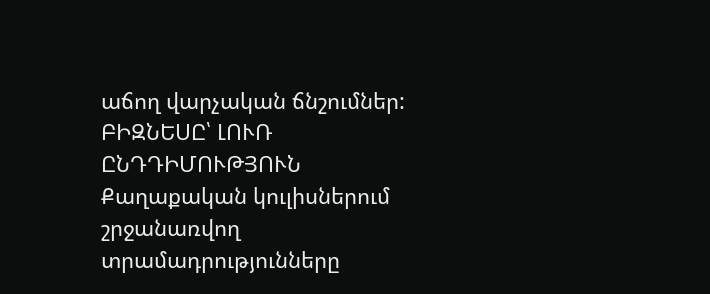աճող վարչական ճնշումներ:
ԲԻԶՆԵՍԸ՝ ԼՈՒՌ ԸՆԴԴԻՄՈՒԹՅՈՒՆ
Քաղաքական կուլիսներում շրջանառվող տրամադրությունները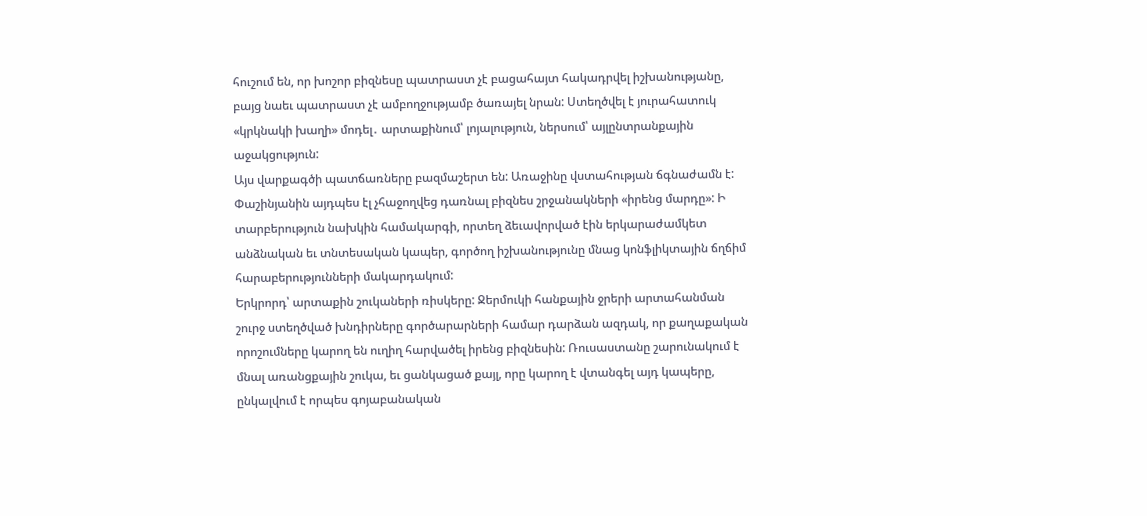հուշում են, որ խոշոր բիզնեսը պատրաստ չէ բացահայտ հակադրվել իշխանությանը, բայց նաեւ պատրաստ չէ ամբողջությամբ ծառայել նրան: Ստեղծվել է յուրահատուկ «կրկնակի խաղի» մոդել․ արտաքինում՝ լոյալություն, ներսում՝ այլընտրանքային աջակցություն:
Այս վարքագծի պատճառները բազմաշերտ են: Առաջինը վստահության ճգնաժամն է: Փաշինյանին այդպես էլ չհաջողվեց դառնալ բիզնես շրջանակների «իրենց մարդը»: Ի տարբերություն նախկին համակարգի, որտեղ ձեւավորված էին երկարաժամկետ անձնական եւ տնտեսական կապեր, գործող իշխանությունը մնաց կոնֆլիկտային ճղճիմ հարաբերությունների մակարդակում:
Երկրորդ՝ արտաքին շուկաների ռիսկերը: Ջերմուկի հանքային ջրերի արտահանման շուրջ ստեղծված խնդիրները գործարարների համար դարձան ազդակ, որ քաղաքական որոշումները կարող են ուղիղ հարվածել իրենց բիզնեսին: Ռուսաստանը շարունակում է մնալ առանցքային շուկա, եւ ցանկացած քայլ, որը կարող է վտանգել այդ կապերը, ընկալվում է որպես գոյաբանական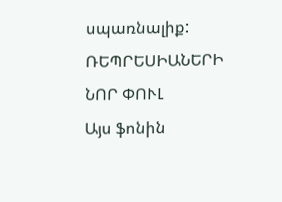սպառնալիք:
ՌԵՊՐԵՍԻԱՆԵՐԻ ՆՈՐ ՓՈՒԼ
Այս ֆոնին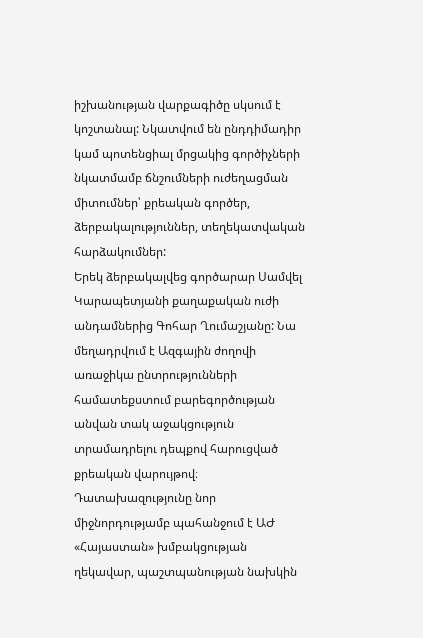իշխանության վարքագիծը սկսում է կոշտանալ: Նկատվում են ընդդիմադիր կամ պոտենցիալ մրցակից գործիչների նկատմամբ ճնշումների ուժեղացման միտումներ՝ քրեական գործեր, ձերբակալություններ, տեղեկատվական հարձակումներ:
Երեկ ձերբակալվեց գործարար Սամվել Կարապետյանի քաղաքական ուժի անդամներից Գոհար Ղումաշյանը: Նա մեղադրվում է Ազգային ժողովի առաջիկա ընտրությունների համատեքստում բարեգործության անվան տակ աջակցություն տրամադրելու դեպքով հարուցված քրեական վարույթով։ Դատախազությունը նոր միջնորդությամբ պահանջում է ԱԺ «Հայաստան» խմբակցության ղեկավար, պաշտպանության նախկին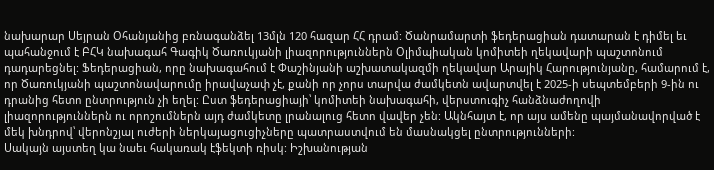նախարար Սեյրան Օհանյանից բռնագանձել 13մլն 120 հազար ՀՀ դրամ: Ծանրամարտի ֆեդերացիան դատարան է դիմել եւ պահանջում է ԲՀԿ նախագահ Գագիկ Ծառուկյանի լիազորություններն Օլիմպիական կոմիտեի ղեկավարի պաշտոնում դադարեցնել: Ֆեդերացիան, որը նախագահում է Փաշինյանի աշխատակազմի ղեկավար Արայիկ Հարությունյանը, համարում է, որ Ծառուկյանի պաշտոնավարումը իրավաչափ չէ, քանի որ չորս տարվա ժամկետն ավարտվել է 2025-ի սեպտեմբերի 9-ին ու դրանից հետո ընտրություն չի եղել: Ըստ ֆեդերացիայի՝ կոմիտեի նախագահի, վերստուգիչ հանձնաժողովի լիազորություններն ու որոշումներն այդ ժամկետը լրանալուց հետո վավեր չեն: Ակնհայտ է, որ այս ամենը պայմանավորված է մեկ խնդրով՝ վերոնշյալ ուժերի ներկայացուցիչները պատրաստվում են մասնակցել ընտրությունների:
Սակայն այստեղ կա նաեւ հակառակ էֆեկտի ռիսկ: Իշխանության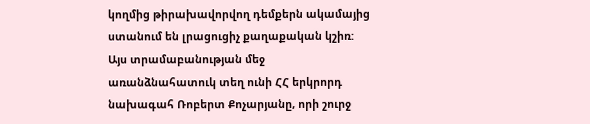կողմից թիրախավորվող դեմքերն ակամայից ստանում են լրացուցիչ քաղաքական կշիռ: Այս տրամաբանության մեջ առանձնահատուկ տեղ ունի ՀՀ երկրորդ նախագահ Ռոբերտ Քոչարյանը, որի շուրջ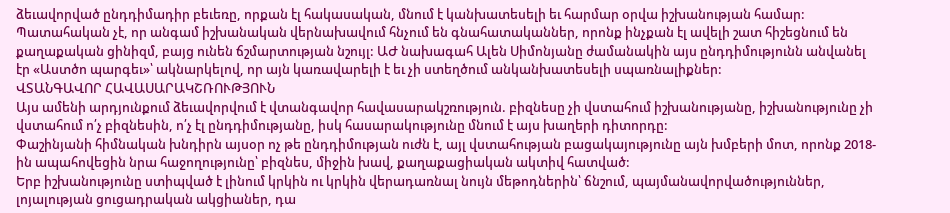ձեւավորված ընդդիմադիր բեւեռը, որքան էլ հակասական, մնում է կանխատեսելի եւ հարմար օրվա իշխանության համար:
Պատահական չէ, որ անգամ իշխանական վերնախավում հնչում են գնահատականներ, որոնք ինչքան էլ ավելի շատ հիշեցնում են քաղաքական ցինիզմ, բայց ունեն ճշմարտության նշույլ: ԱԺ նախագահ Ալեն Սիմոնյանը ժամանակին այս ընդդիմությունն անվանել էր «Աստծո պարգեւ»՝ ակնարկելով, որ այն կառավարելի է եւ չի ստեղծում անկանխատեսելի սպառնալիքներ:
ՎՏԱՆԳԱՎՈՐ ՀԱՎԱՍԱՐԱԿՇՌՈՒԹՅՈՒՆ
Այս ամենի արդյունքում ձեւավորվում է վտանգավոր հավասարակշռություն. բիզնեսը չի վստահում իշխանությանը, իշխանությունը չի վստահում ո՛չ բիզնեսին, ո՛չ էլ ընդդիմությանը, իսկ հասարակությունը մնում է այս խաղերի դիտորդը:
Փաշինյանի հիմնական խնդիրն այսօր ոչ թե ընդդիմության ուժն է, այլ վստահության բացակայությունը այն խմբերի մոտ, որոնք 2018-ին ապահովեցին նրա հաջողությունը՝ բիզնես, միջին խավ, քաղաքացիական ակտիվ հատված:
Երբ իշխանությունը ստիպված է լինում կրկին ու կրկին վերադառնալ նույն մեթոդներին՝ ճնշում, պայմանավորվածություններ, լոյալության ցուցադրական ակցիաներ, դա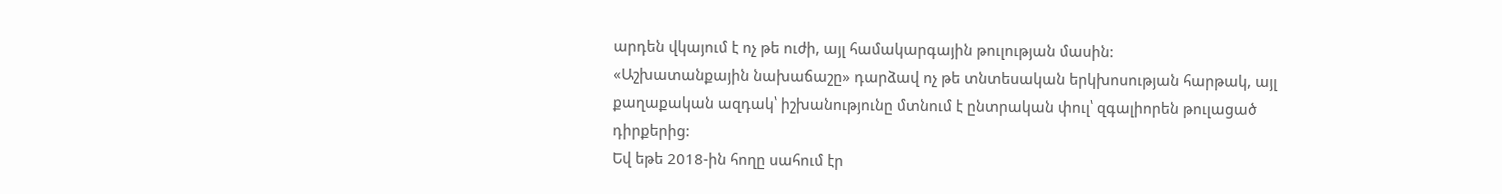արդեն վկայում է ոչ թե ուժի, այլ համակարգային թուլության մասին:
«Աշխատանքային նախաճաշը» դարձավ ոչ թե տնտեսական երկխոսության հարթակ, այլ քաղաքական ազդակ՝ իշխանությունը մտնում է ընտրական փուլ՝ զգալիորեն թուլացած դիրքերից:
Եվ եթե 2018-ին հողը սահում էր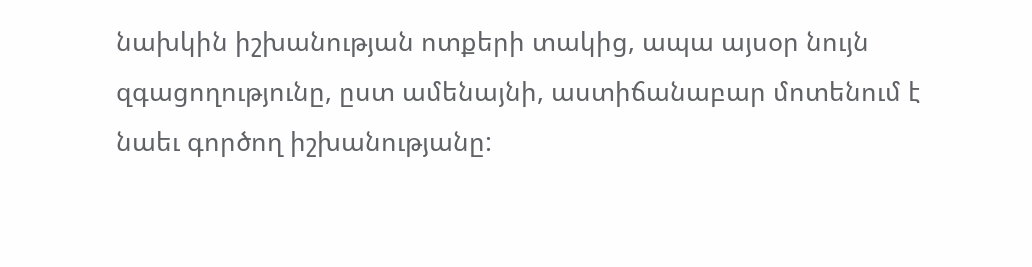նախկին իշխանության ոտքերի տակից, ապա այսօր նույն զգացողությունը, ըստ ամենայնի, աստիճանաբար մոտենում է նաեւ գործող իշխանությանը: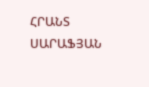ՀՐԱՆՏ ՍԱՐԱՖՅԱՆ